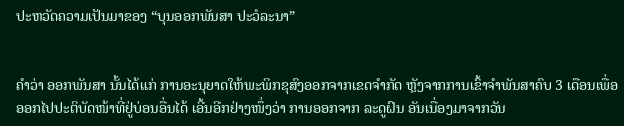ປະຫວັດຄວາມເປັນມາຂອງ “ບຸນອອກພັນສາ ປະວໍລະນາ”


ຄຳວ່າ ອອກພັນສາ ນັ້ນໄດ້ແກ່ ການອະນຸຍາດໃຫ້ພະພິກຂຸສົງອອກຈາກເຂດຈໍາກັດ ຫຼັງຈາກການເຂົ້າຈຳພັນສາຄົບ 3 ເດືອນເພື່ອອອກໄປປະຕິບັດໜ້າທີ່ຢູ່ບ່ອນອື່ນໄດ້ ເອີ້ນອີກຢ່າງໜຶ່ງວ່າ ການອອກຈາກ ລະດູຝົນ ອັນເນື່ອງມາຈາກວັນ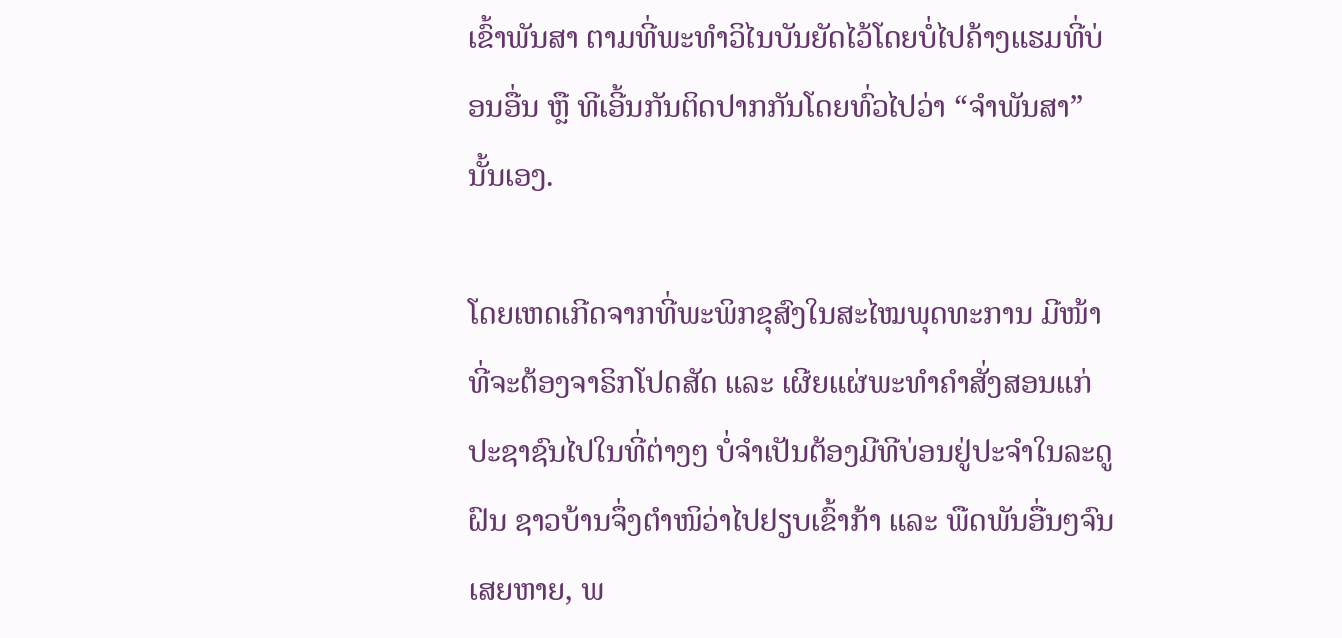ເຂົ້າພັນສາ ຕາມທີ່ພະທໍາວິໄນບັນຍັດໄວ້ໂດຍບໍ່ໄປຄ້າງແຮມທີ່ບ່ອນອື່ນ ຫຼື ທີເອີ້ນກັນຕິດປາກກັນໂດຍທົ່ວໄປວ່າ “ຈຳພັນສາ” ນັ້ນເອງ.

ໂດຍເຫດເກີດຈາກທີ່ພະພິກຂຸສົງໃນສະໄໝພຸດທະການ ມີໜ້າທີ່ຈະຕ້ອງຈາຣິກໂປດສັດ ແລະ ເຜີຍແຜ່ພະທໍາຄຳສັ່ງສອນແກ່ປະຊາຊົນໄປໃນທີ່ຕ່າງໆ ບໍ່ຈຳເປັນຕ້ອງມີທີບ່ອນຢູ່ປະຈຳໃນລະດູຝົນ ຊາວບ້ານຈຶ່ງຕຳໜິວ່າໄປຢຽບເຂົ້າກ້າ ແລະ ພືດພັນອື່ນໆຈົນເສຍຫາຍ, ພ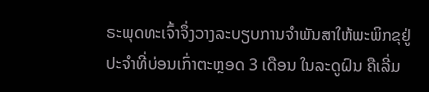ຣະພຸດທະເຈົ້າຈຶ່ງວາງລະບຽບການຈຳພັນສາໃຫ້ພະພິກຂຸຢູ່ປະຈຳທີ່ບ່ອນເກົ່າຕະຫຼອດ 3 ເດືອນ ໃນລະດູຝົນ ຄືເລີ່ມ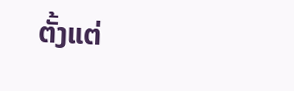ຕັ້ງແຕ່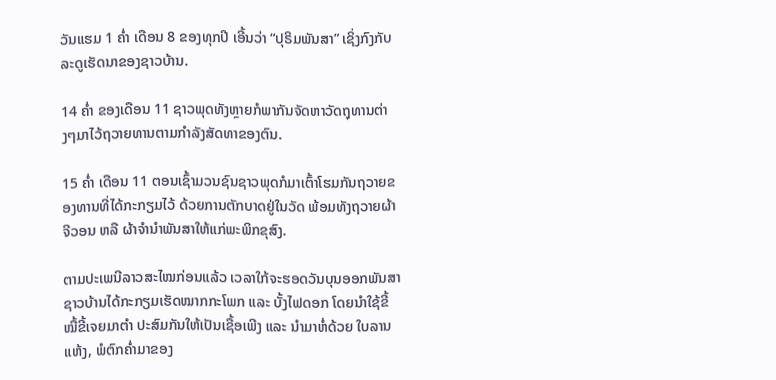ວັນແຮມ 1 ຄ່ຳ ເດືອນ 8 ຂອງທຸກປີ ເອີ້ນວ່າ “ປຸຣິມພັນສາ” ເຊິ່ງກົງກັບລະດູເຮັດນາຂອງຊາວບ້ານ.

14 ຄ່ຳ ຂອງເດືອນ 11 ຊາວພຸດທັງຫຼາຍກໍພາກັນຈັດຫາວັດຖຸທານຕ່າງໆມາໄວ້ຖວາຍທານຕາມກຳລັງສັດທາຂອງຕົນ.

15 ຄ່ຳ ເດືອນ 11 ຕອນເຊົ້າມວນຊົນຊາວພຸດກໍມາເຕົ້າໂຮມກັນຖວາຍຂອງທານທີ່ໄດ້ກະກຽມໄວ້ ດ້ວຍການຕັກບາດຢູ່ໃນວັດ ພ້ອມທັງຖວາຍຜ້າຈີວອນ ຫລື ຜ້າຈຳນຳພັນສາໃຫ້ແກ່ພະພິກຂຸສົງ.

ຕາມປະເພນີລາວສະໄໝກ່ອນແລ້ວ ເວລາໃກ້ຈະຮອດວັນບຸນອອກພັນສາ ຊາວບ້ານໄດ້ກະກຽມເຮັດໝາກກະໂພກ ແລະ ບັ້ງໄຟດອກ ໂດຍນຳໃຊ້ຂີ້ໝື້ຂີ້ເຈຍມາຕຳ ປະສົມກັນໃຫ້ເປັນເຊື້ອເພີງ ແລະ ນຳມາຫໍ່ດ້ວຍ ໃບລານແຫ້ງ, ພໍຕົກຄ່ຳມາຂອງ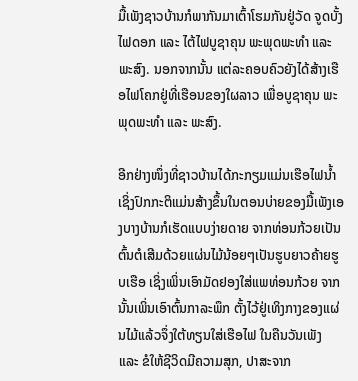ມື້ເພັງຊາວບ້ານກໍພາກັນມາເຕົ້າໂຮມກັນຢູ່ວັດ ຈູດບັ້ງໄຟດອກ ແລະ ໄຕ້ໄຟບູຊາຄຸນ ພະພຸດພະທຳ ແລະ ພະສົງ. ນອກຈາກນັ້ນ ແຕ່ລະຄອບຄົວຍັງໄດ້ສ້າງເຮືອໄຟໂຄກຢູ່ທີ່ເຮືອນຂອງໃຜລາວ ເພື່ອບູຊາຄຸນ ພະພຸດພະທຳ ແລະ ພະສົງ.

ອີກຢ່າງໜຶ່ງທີ່ຊາວບ້ານໄດ້ກະກຽມແມ່ນເຮືອໄຟນ້ຳ ເຊິ່ງປົກກະຕິແມ່ນສ້າງຂຶ້ນໃນຕອນບ່າຍຂອງມື້ເພັງເອງບາງບ້ານກໍເຮັດແບບງ່າຍດາຍ ຈາກທ່ອນກ້ວຍເປັນຕົ້ນຕໍເສີມດ້ວຍແຜ່ນໄມ້ນ້ອຍໆເປັນຮູບຍາວຄ້າຍຮູບເຮືອ ເຊິ່ງເພິ່ນເອົາມັດຢອງໃສ່ແພທ່ອນກ້ວຍ ຈາກນັ້ນເພິ່ນເອົາຕົ້ນກາລະພຶກ ຕັ້ງໄວ້ຢູ່ເທິງກາງຂອງແຜ່ນໄມ້ແລ້ວຈຶ່ງໃຕ້ທຽນໃສ່ເຮືອໄຟ ໃນຄືນວັນເພັງ ແລະ ຂໍໃຫ້ຊີວິດມີຄວາມສຸກ, ປາສະຈາກ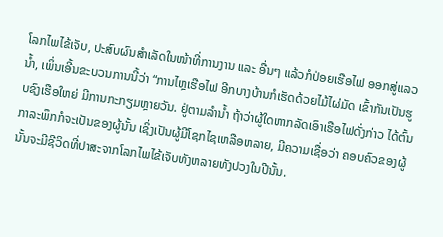ໂລກໄພໄຂ້ເຈັບ, ປະສົບຜົນສຳເລັດໃນໜ້າທີ່ການງານ ແລະ ອື່ນໆ ແລ້ວກໍປ່ອຍເຮືອໄຟ ອອກສູ່ແລວນ້ຳ, ເພິ່ນເອີ້ນຂະບວນການນີ້ວ່າ “ການໄຫຼເຮືອໄຟ ອີກບາງບ້ານກໍເຮັດດ້ວຍໄມ້ໄຜ່ມັດ ເຂົ້າກັນເປັນຮູບຊົງເຮືອໃຫຍ່ ມີການກະກຽມຫຼາຍວັນ. ຢູ່ຕາມລຳນ້ຳ ຖ້າວ່າຜູ້ໃດຫາກລັດເອົາເຮືອໄຟດັ່ງກ່າວ ໄດ້ຕົ້ນກາລະພຶກກໍຈະເປັນຂອງຜູ້ນັ້ນ ເຊິ່ງເປັນຜູ້ມີໂຊກໄຊເຫລືອຫລາຍ, ມີຄວາມເຊື່ອວ່າ ຄອບຄົວຂອງຜູ້ນັ້ນຈະມີຊີວິດທີ່ປາສະຈາກໂລກໄພໄຂ້ເຈັບທັງຫລາຍທັງປວງໃນປີນັ້ນ.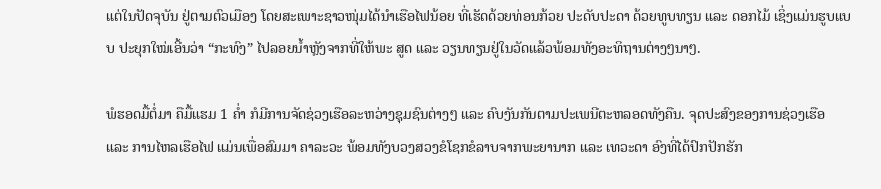ແຕ່ໃນປັດຈຸບັນ ຢູ່ຕາມຕົວເມືອງ ໂດຍສະເພາະຊາວໜຸ່ມໄດ້ນຳເຮືອໄຟນ້ອຍ ທີ່ເຮັດດ້ວຍທ່ອນກ້ວຍ ປະດັບປະດາ ດ້ວຍທູບທຽນ ແລະ ດອກໄມ້ ເຊິ່ງແມ່ນຮູບແບບ ປະຍຸກໃໝ່ເອີ້ນວ່າ “ກະທົງ” ໄປລອຍນໍ້າຫຼັງຈາກທີ່ໃຫ້ພະ ສູດ ແລະ ວຽນທຽນຢູ່ໃນວັດແລ້ວພ້ອມທັງອະທິຖານຕ່າງໆນາໆ.

ພໍຮອດມື້ຕໍ່ມາ ຄືມື້ແຮມ 1 ຄ່ຳ ກໍມີການຈັດຊ່ວງເຮືອລະຫວ່າງຊຸມຊົນຕ່າງໆ ແລະ ຄົບງັນກັນຕາມປະເພນີຕະຫລອດທັງຄືນ. ຈຸດປະສົງຂອງການຊ່ວງເຮືອ ແລະ ການໄຫລເຮືອໄຟ ແມ່ນເພື່ອສົມມາ ຄາລະວະ ພ້ອມທັງບວງສວງຂໍໂຊກຂໍລາບຈາກພະຍານາກ ແລະ ເທວະດາ ອົງທີ່ໄດ້ປົກປັກຮັກ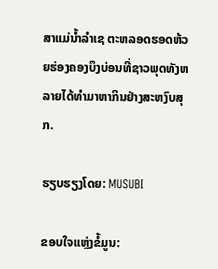ສາແມ່ນ້ຳລຳເຊ ຕະຫລອດຮອດຫ້ວຍຮ່ອງຄອງບຶງບ່ອນທີ່ຊາວພຸດທັງຫລາຍໄດ້ທຳມາຫາກິນຢ່າງສະຫງົບສຸກ.

ຮຽບຮຽງໂດຍ: MUSUBI

ຂອບໃຈແຫຼ່ງຂໍ້ມູນ: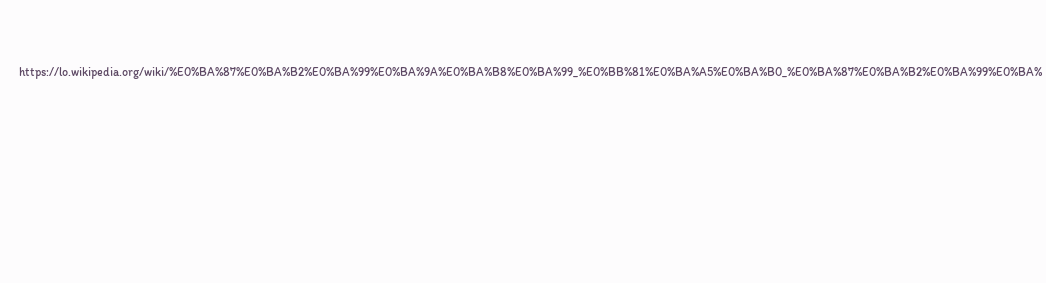https://lo.wikipedia.org/wiki/%E0%BA%87%E0%BA%B2%E0%BA%99%E0%BA%9A%E0%BA%B8%E0%BA%99_%E0%BB%81%E0%BA%A5%E0%BA%B0_%E0%BA%87%E0%BA%B2%E0%BA%99%E0%BA%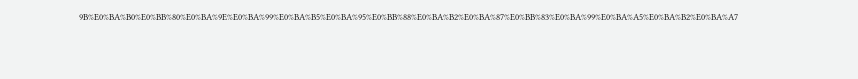9B%E0%BA%B0%E0%BB%80%E0%BA%9E%E0%BA%99%E0%BA%B5%E0%BA%95%E0%BB%88%E0%BA%B2%E0%BA%87%E0%BB%83%E0%BA%99%E0%BA%A5%E0%BA%B2%E0%BA%A7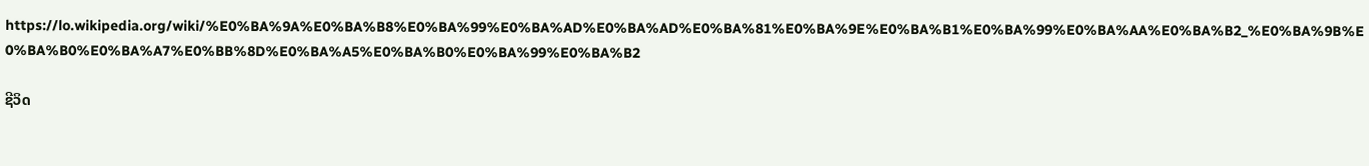https://lo.wikipedia.org/wiki/%E0%BA%9A%E0%BA%B8%E0%BA%99%E0%BA%AD%E0%BA%AD%E0%BA%81%E0%BA%9E%E0%BA%B1%E0%BA%99%E0%BA%AA%E0%BA%B2_%E0%BA%9B%E0%BA%B0%E0%BA%A7%E0%BB%8D%E0%BA%A5%E0%BA%B0%E0%BA%99%E0%BA%B2

ຊີວິດ